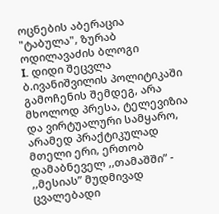ოცნების აბერაცია
"ტაბულა", ზურაბ ოდილავაძის ბლოგი
I. დიდი შეცვლა
ბ.ივანიშვილის პოლიტიკაში გამოჩენის შემდეგ, არა მხოლოდ პრესა, ტელევიზია და ვირტუალური სამყარო, არამედ პრაქტიკულად მთელი ერი, ერთობ დამაბნეველ ,,თამაშში” - ,,მესიას” მუდმივად ცვალებადი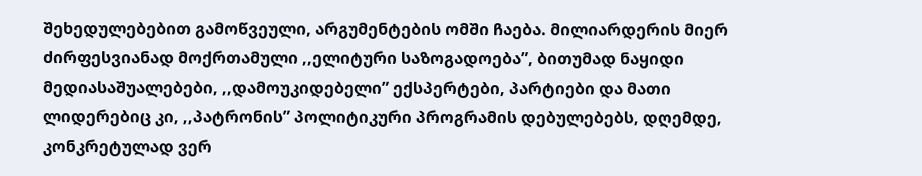შეხედულებებით გამოწვეული, არგუმენტების ომში ჩაება. მილიარდერის მიერ ძირფესვიანად მოქრთამული ,,ელიტური საზოგადოება”, ბითუმად ნაყიდი მედიასაშუალებები, ,,დამოუკიდებელი” ექსპერტები, პარტიები და მათი ლიდერებიც კი, ,,პატრონის” პოლიტიკური პროგრამის დებულებებს, დღემდე, კონკრეტულად ვერ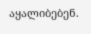აყალიბებენ.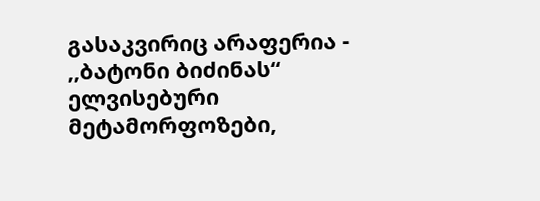გასაკვირიც არაფერია - ,,ბატონი ბიძინას“ ელვისებური მეტამორფოზები,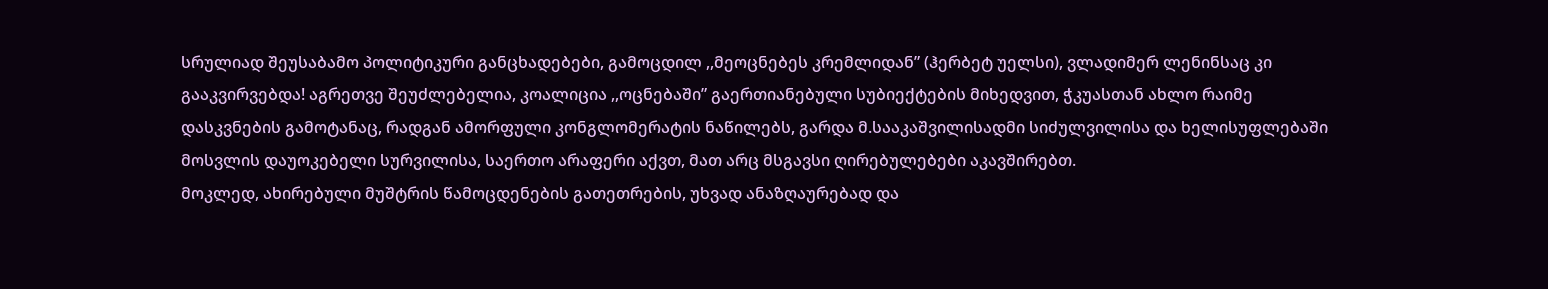სრულიად შეუსაბამო პოლიტიკური განცხადებები, გამოცდილ ,,მეოცნებეს კრემლიდან” (ჰერბეტ უელსი), ვლადიმერ ლენინსაც კი გააკვირვებდა! აგრეთვე შეუძლებელია, კოალიცია ,,ოცნებაში” გაერთიანებული სუბიექტების მიხედვით, ჭკუასთან ახლო რაიმე დასკვნების გამოტანაც, რადგან ამორფული კონგლომერატის ნაწილებს, გარდა მ.სააკაშვილისადმი სიძულვილისა და ხელისუფლებაში მოსვლის დაუოკებელი სურვილისა, საერთო არაფერი აქვთ, მათ არც მსგავსი ღირებულებები აკავშირებთ.
მოკლედ, ახირებული მუშტრის წამოცდენების გათეთრების, უხვად ანაზღაურებად და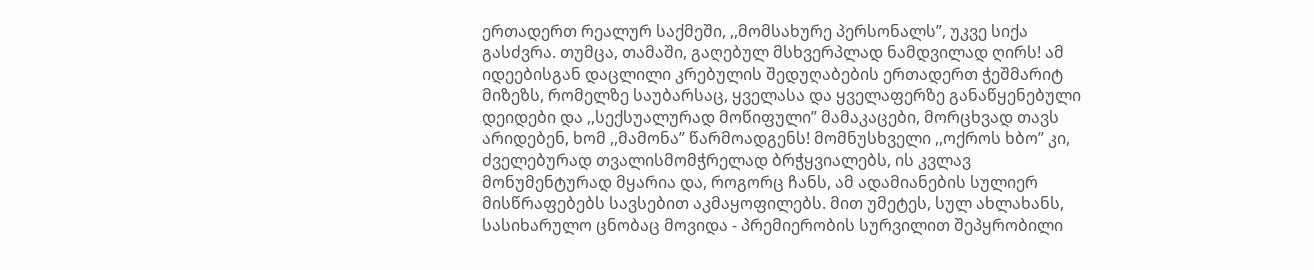ერთადერთ რეალურ საქმეში, ,,მომსახურე პერსონალს”, უკვე სიქა გასძვრა. თუმცა, თამაში, გაღებულ მსხვერპლად ნამდვილად ღირს! ამ იდეებისგან დაცლილი კრებულის შედუღაბების ერთადერთ ჭეშმარიტ მიზეზს, რომელზე საუბარსაც, ყველასა და ყველაფერზე განაწყენებული დეიდები და ,,სექსუალურად მოწიფული” მამაკაცები, მორცხვად თავს არიდებენ, ხომ ,,მამონა” წარმოადგენს! მომნუსხველი ,,ოქროს ხბო” კი, ძველებურად თვალისმომჭრელად ბრჭყვიალებს, ის კვლავ მონუმენტურად მყარია და, როგორც ჩანს, ამ ადამიანების სულიერ მისწრაფებებს სავსებით აკმაყოფილებს. მით უმეტეს, სულ ახლახანს, სასიხარულო ცნობაც მოვიდა - პრემიერობის სურვილით შეპყრობილი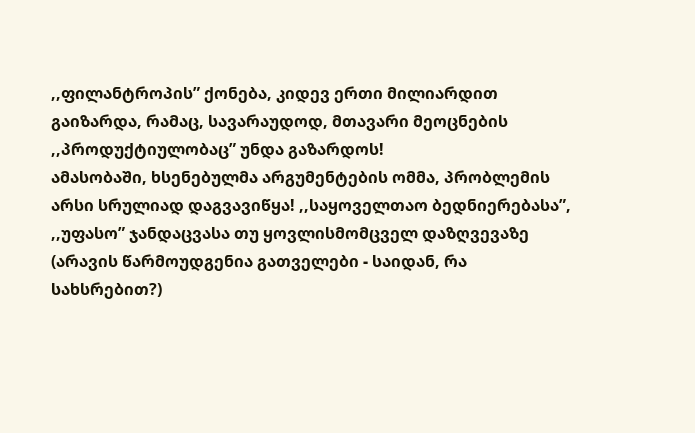,,ფილანტროპის” ქონება, კიდევ ერთი მილიარდით გაიზარდა, რამაც, სავარაუდოდ, მთავარი მეოცნების ,,პროდუქტიულობაც” უნდა გაზარდოს!
ამასობაში, ხსენებულმა არგუმენტების ომმა, პრობლემის არსი სრულიად დაგვავიწყა! ,,საყოველთაო ბედნიერებასა”, ,,უფასო” ჯანდაცვასა თუ ყოვლისმომცველ დაზღვევაზე (არავის წარმოუდგენია გათველები - საიდან, რა სახსრებით?)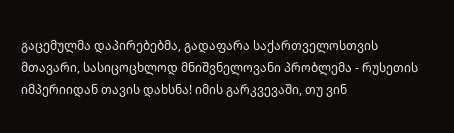გაცემულმა დაპირებებმა, გადაფარა საქართველოსთვის მთავარი, სასიცოცხლოდ მნიშვნელოვანი პრობლემა - რუსეთის იმპერიიდან თავის დახსნა! იმის გარკვევაში, თუ ვინ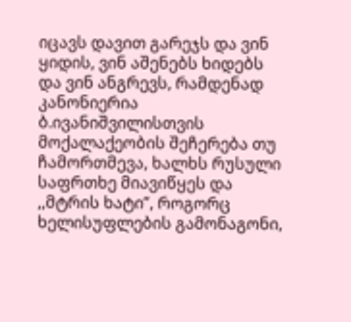იცავს დავით გარეჯს და ვინ ყიდის, ვინ აშენებს ხიდებს და ვინ ანგრევს, რამდენად კანონიერია ბ.ივანიშვილისთვის მოქალაქეობის შეჩერება თუ ჩამორთმევა, ხალხს რუსული საფრთხე მიავიწყეს და ,,მტრის ხატი”, როგორც ხელისუფლების გამონაგონი,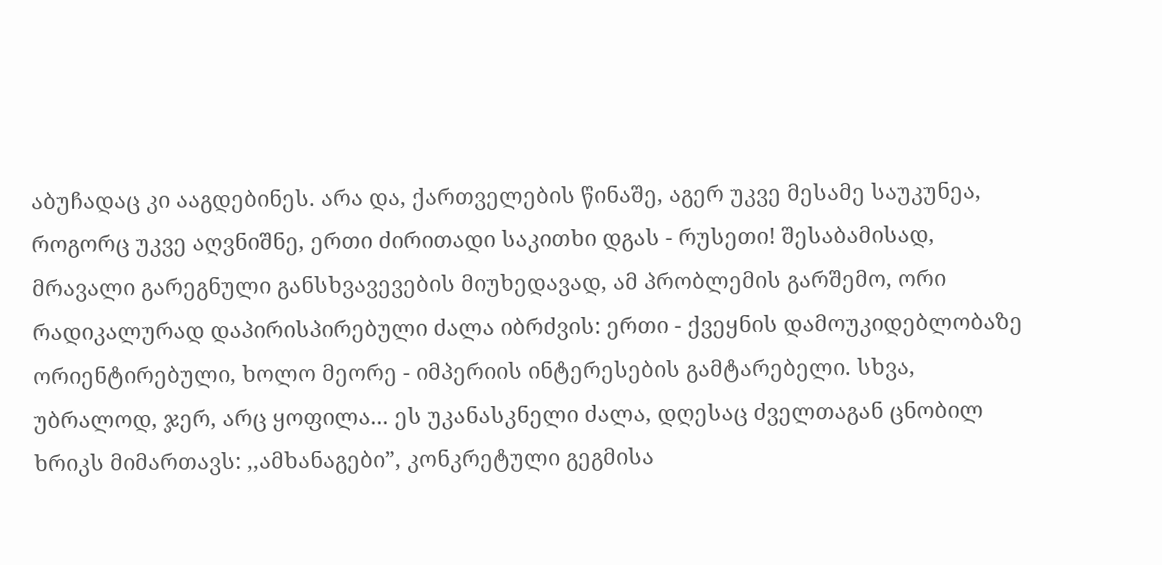აბუჩადაც კი ააგდებინეს. არა და, ქართველების წინაშე, აგერ უკვე მესამე საუკუნეა, როგორც უკვე აღვნიშნე, ერთი ძირითადი საკითხი დგას - რუსეთი! შესაბამისად, მრავალი გარეგნული განსხვავევების მიუხედავად, ამ პრობლემის გარშემო, ორი რადიკალურად დაპირისპირებული ძალა იბრძვის: ერთი - ქვეყნის დამოუკიდებლობაზე ორიენტირებული, ხოლო მეორე - იმპერიის ინტერესების გამტარებელი. სხვა, უბრალოდ, ჯერ, არც ყოფილა... ეს უკანასკნელი ძალა, დღესაც ძველთაგან ცნობილ ხრიკს მიმართავს: ,,ამხანაგები”, კონკრეტული გეგმისა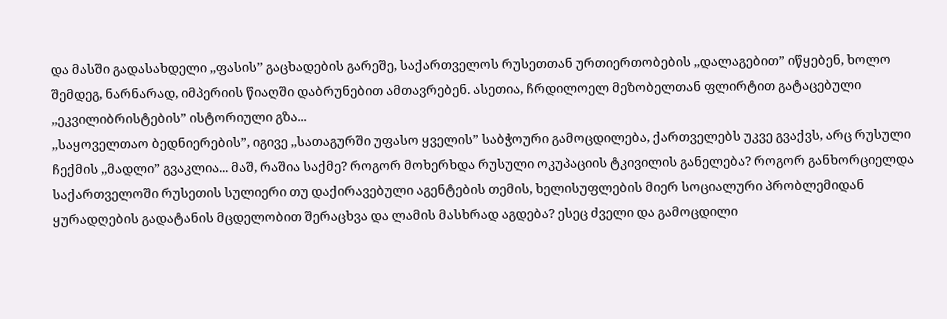და მასში გადასახდელი ,,ფასის’’ გაცხადების გარეშე, საქართველოს რუსეთთან ურთიერთობების ,,დალაგებით” იწყებენ, ხოლო შემდეგ, ნარნარად, იმპერიის წიაღში დაბრუნებით ამთავრებენ. ასეთია, ჩრდილოელ მეზობელთან ფლირტით გატაცებული ,,ეკვილიბრისტების” ისტორიული გზა...
,,საყოველთაო ბედნიერების”, იგივე ,,სათაგურში უფასო ყველის” საბჭოური გამოცდილება, ქართველებს უკვე გვაქვს, არც რუსული ჩექმის ,,მადლი” გვაკლია... მაშ, რაშია საქმე? როგორ მოხერხდა რუსული ოკუპაციის ტკივილის განელება? როგორ განხორციელდა საქართველოში რუსეთის სულიერი თუ დაქირავებული აგენტების თემის, ხელისუფლების მიერ სოციალური პრობლემიდან ყურადღების გადატანის მცდელობით შერაცხვა და ლამის მასხრად აგდება? ესეც ძველი და გამოცდილი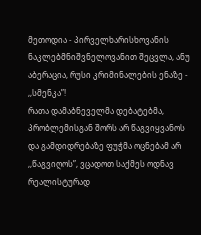მეთოდია - პირველხარისხოვანის ნაკლებმნიშვნელოვანით შეცვლა, ანუ აბერაცია, რუსი კრიმინალების ენაზე - ,,სმენკა”!
რათა დამაბნეველმა დებატებმა, პრობლემისგან შორს არ წაგვიყვანოს და გამდიდრებაზე ფუჭმა ოცნებამ არ ,,წაგვიღოს”, ვცადოთ საქმეს ოდნავ რეალისტურად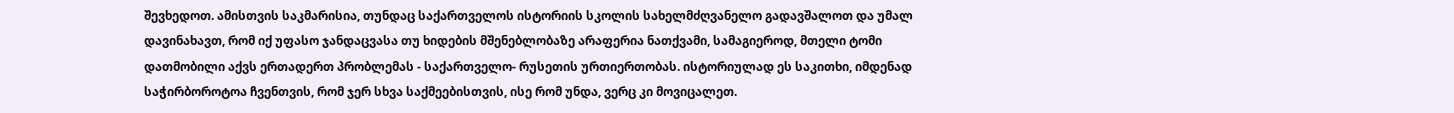შევხედოთ. ამისთვის საკმარისია, თუნდაც საქართველოს ისტორიის სკოლის სახელმძღვანელო გადავშალოთ და უმალ დავინახავთ, რომ იქ უფასო ჯანდაცვასა თუ ხიდების მშენებლობაზე არაფერია ნათქვამი, სამაგიეროდ, მთელი ტომი დათმობილი აქვს ერთადერთ პრობლემას - საქართველო- რუსეთის ურთიერთობას. ისტორიულად ეს საკითხი, იმდენად საჭირბოროტოა ჩვენთვის, რომ ჯერ სხვა საქმეებისთვის, ისე რომ უნდა, ვერც კი მოვიცალეთ.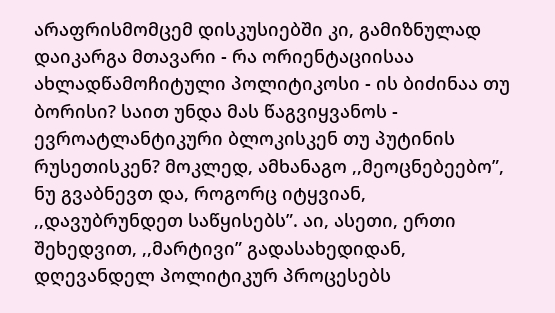არაფრისმომცემ დისკუსიებში კი, გამიზნულად დაიკარგა მთავარი - რა ორიენტაციისაა ახლადწამოჩიტული პოლიტიკოსი - ის ბიძინაა თუ ბორისი? საით უნდა მას წაგვიყვანოს - ევროატლანტიკური ბლოკისკენ თუ პუტინის რუსეთისკენ? მოკლედ, ამხანაგო ,,მეოცნებეებო”, ნუ გვაბნევთ და, როგორც იტყვიან, ,,დავუბრუნდეთ საწყისებს”. აი, ასეთი, ერთი შეხედვით, ,,მარტივი” გადასახედიდან, დღევანდელ პოლიტიკურ პროცესებს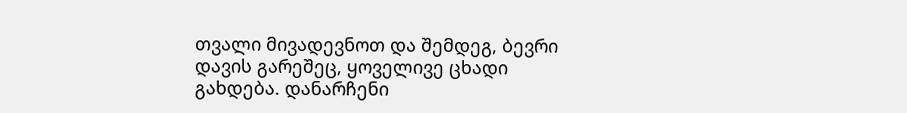თვალი მივადევნოთ და შემდეგ, ბევრი დავის გარეშეც, ყოველივე ცხადი გახდება. დანარჩენი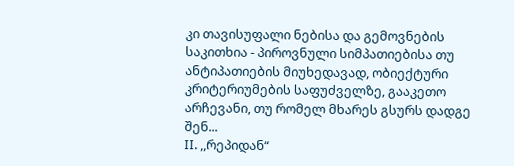კი თავისუფალი ნებისა და გემოვნების საკითხია - პიროვნული სიმპათიებისა თუ ანტიპათიების მიუხედავად, ობიექტური კრიტერიუმების საფუძველზე, გააკეთო არჩევანი, თუ რომელ მხარეს გსურს დადგე შენ...
II. ,,რეპიდან“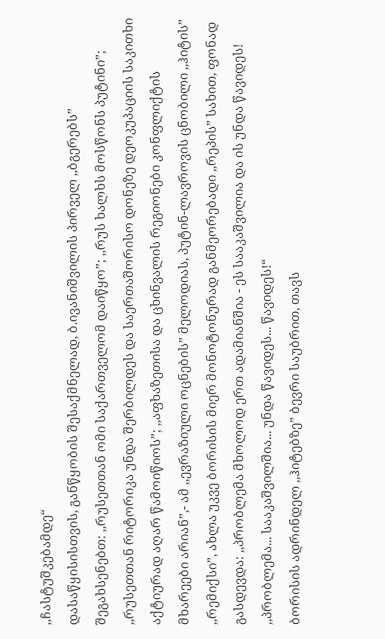,,ჩასტუშკებამდე“
დასაწყისისთვის, განწყობის შესაქმნელად, ბ.ივანიშვილის პირველ ,,ბგერებს” შეგახსენებთ: ,,რუსეთთან ომი საქართველომ დაიწყო”; ,,რუს ხალხს მოსწონს პუტინი”; ,,რუსეთთან რიტორიკა უნდა შერბილდეს და საერთაშორისო დონეზე დეოკუპაციის საკითხი აქტიურად აღარ წამოიწიოს”; ,,აფხაზეთისა და ცხინვალის რეგიონები კონფლიქტის მხარეები არიან”,- ამ ,,ევრაზიული ოცნების” მელოდიას, პუტინ-ლავროვის ცნობილი ,,ჰიტის” ,,რემიქსი”, ახლა უკვე ბორისის მიერ მონოტონურად განმეორებადი ,,რეპის” სახით, ფონად გასდევდა: ,,პრობლემა მხოლოდ ერთ ადამიანშია - ეს სააკაშვილია და ის უნდა წავიდეს! ,,პრობლემა... სააკაშვილშია... უნდა წავიდეს... წავიდეს!“
ბორისის ადრინდელ ,,ჰიტებზე” ბევრი საუბრით, თავს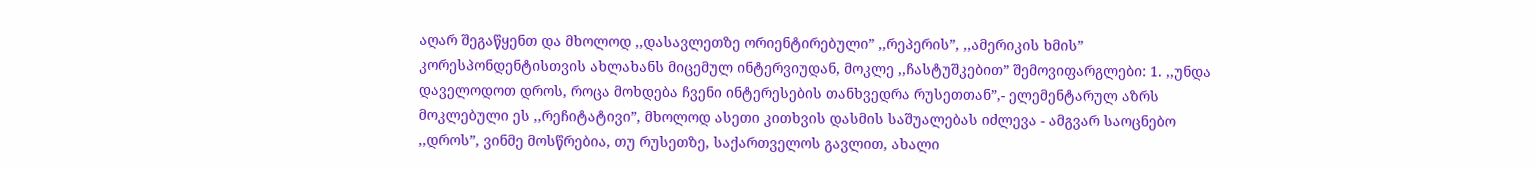აღარ შეგაწყენთ და მხოლოდ ,,დასავლეთზე ორიენტირებული” ,,რეპერის”, ,,ამერიკის ხმის” კორესპონდენტისთვის ახლახანს მიცემულ ინტერვიუდან, მოკლე ,,ჩასტუშკებით” შემოვიფარგლები: 1. ,,უნდა დაველოდოთ დროს, როცა მოხდება ჩვენი ინტერესების თანხვედრა რუსეთთან”,- ელემენტარულ აზრს მოკლებული ეს ,,რეჩიტატივი”, მხოლოდ ასეთი კითხვის დასმის საშუალებას იძლევა - ამგვარ საოცნებო ,,დროს”, ვინმე მოსწრებია, თუ რუსეთზე, საქართველოს გავლით, ახალი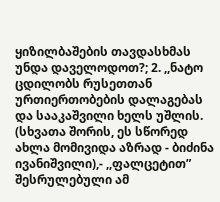ყიზილბაშების თავდასხმას უნდა დაველოდოთ?; 2. ,,ნატო ცდილობს რუსეთთან ურთიერთობების დალაგებას და სააკაშვილი ხელს უშლის. (სხვათა შორის, ეს სწორედ ახლა მომივიდა აზრად - ბიძინა ივანიშვილი),- ,,ფალცეტით” შესრულებული ამ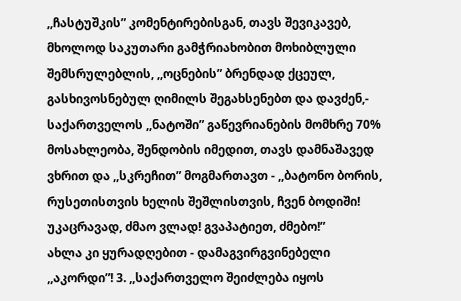,,ჩასტუშკის” კომენტირებისგან, თავს შევიკავებ, მხოლოდ საკუთარი გამჭრიახობით მოხიბლული შემსრულებლის, ,,ოცნების” ბრენდად ქცეულ, გასხივოსნებულ ღიმილს შეგახსენებთ და დავძენ,- საქართველოს ,,ნატოში” გაწევრიანების მომხრე 70% მოსახლეობა, შენდობის იმედით, თავს დამნაშავედ ვხრით და ,,სკრეჩით” მოგმართავთ - ,,ბატონო ბორის, რუსეთისთვის ხელის შეშლისთვის, ჩვენ ბოდიში! უკაცრავად, ძმაო ვლად! გვაპატიეთ, ძმებო!”
ახლა კი ყურადღებით - დამაგვირგვინებელი ,,აკორდი”! 3. ,,საქართველო შეიძლება იყოს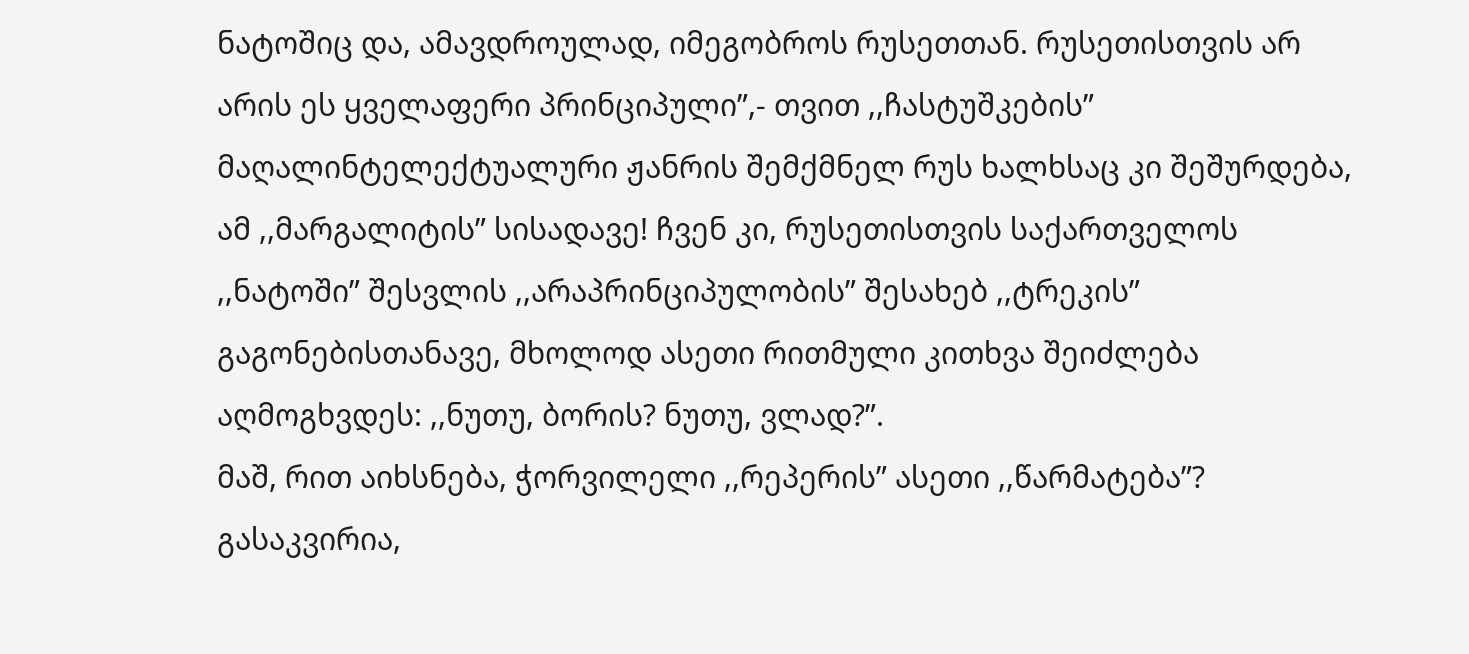ნატოშიც და, ამავდროულად, იმეგობროს რუსეთთან. რუსეთისთვის არ არის ეს ყველაფერი პრინციპული”,- თვით ,,ჩასტუშკების” მაღალინტელექტუალური ჟანრის შემქმნელ რუს ხალხსაც კი შეშურდება, ამ ,,მარგალიტის” სისადავე! ჩვენ კი, რუსეთისთვის საქართველოს ,,ნატოში” შესვლის ,,არაპრინციპულობის” შესახებ ,,ტრეკის” გაგონებისთანავე, მხოლოდ ასეთი რითმული კითხვა შეიძლება აღმოგხვდეს: ,,ნუთუ, ბორის? ნუთუ, ვლად?”.
მაშ, რით აიხსნება, ჭორვილელი ,,რეპერის” ასეთი ,,წარმატება”? გასაკვირია,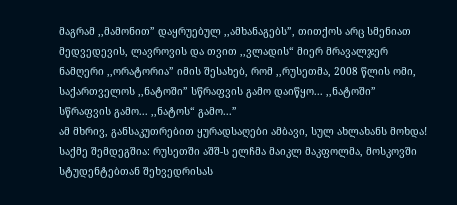მაგრამ ,,მამონით” დაყრუებულ ,,ამხანაგებს”, თითქოს არც სმენიათ მედვედევის, ლავროვის და თვით ,,ვლადის“ მიერ მრავალჯერ ნამღერი ,,ორატორია” იმის შესახებ, რომ ,,რუსეთმა, 2008 წლის ომი, საქართველოს ,,ნატოში” სწრაფვის გამო დაიწყო... ,,ნატოში” სწრაფვის გამო... ,,ნატოს“ გამო...”
ამ მხრივ, განსაკუთრებით ყურადსაღები ამბავი, სულ ახლახანს მოხდა! საქმე შემდეგშია: რუსეთში აშშ-ს ელჩმა მაიკლ მაკფოლმა, მოსკოვში სტუდენტებთან შეხვედრისას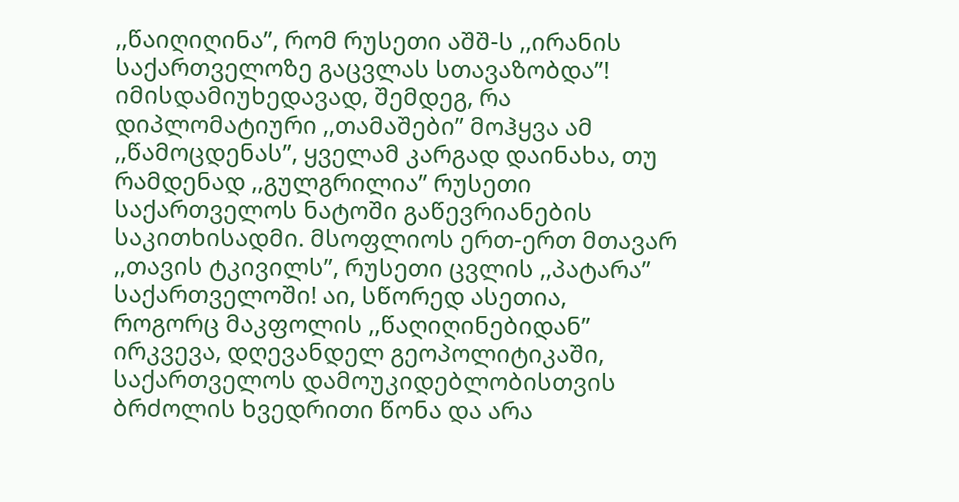,,წაიღიღინა”, რომ რუსეთი აშშ-ს ,,ირანის საქართველოზე გაცვლას სთავაზობდა”! იმისდამიუხედავად, შემდეგ, რა დიპლომატიური ,,თამაშები” მოჰყვა ამ ,,წამოცდენას”, ყველამ კარგად დაინახა, თუ რამდენად ,,გულგრილია” რუსეთი საქართველოს ნატოში გაწევრიანების საკითხისადმი. მსოფლიოს ერთ-ერთ მთავარ ,,თავის ტკივილს”, რუსეთი ცვლის ,,პატარა” საქართველოში! აი, სწორედ ასეთია, როგორც მაკფოლის ,,წაღიღინებიდან” ირკვევა, დღევანდელ გეოპოლიტიკაში, საქართველოს დამოუკიდებლობისთვის ბრძოლის ხვედრითი წონა და არა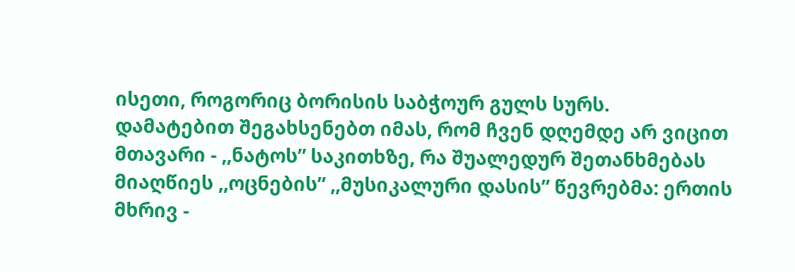ისეთი, როგორიც ბორისის საბჭოურ გულს სურს.
დამატებით შეგახსენებთ იმას, რომ ჩვენ დღემდე არ ვიცით მთავარი - ,,ნატოს” საკითხზე, რა შუალედურ შეთანხმებას მიაღწიეს ,,ოცნების” ,,მუსიკალური დასის” წევრებმა: ერთის მხრივ -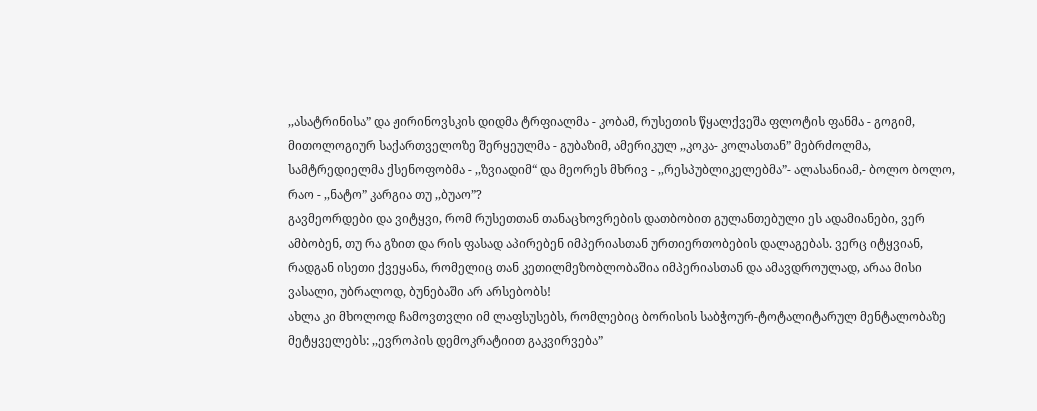,,ასატრინისა” და ჟირინოვსკის დიდმა ტრფიალმა - კობამ, რუსეთის წყალქვეშა ფლოტის ფანმა - გოგიმ, მითოლოგიურ საქართველოზე შერყეულმა - გუბაზიმ, ამერიკულ ,,კოკა- კოლასთან” მებრძოლმა, სამტრედიელმა ქსენოფობმა - ,,ზვიადიმ“ და მეორეს მხრივ - ,,რესპუბლიკელებმა”- ალასანიამ,- ბოლო ბოლო, რაო - ,,ნატო” კარგია თუ ,,ბუაო”?
გავმეორდები და ვიტყვი, რომ რუსეთთან თანაცხოვრების დათბობით გულანთებული ეს ადამიანები, ვერ ამბობენ, თუ რა გზით და რის ფასად აპირებენ იმპერიასთან ურთიერთობების დალაგებას. ვერც იტყვიან, რადგან ისეთი ქვეყანა, რომელიც თან კეთილმეზობლობაშია იმპერიასთან და ამავდროულად, არაა მისი ვასალი, უბრალოდ, ბუნებაში არ არსებობს!
ახლა კი მხოლოდ ჩამოვთვლი იმ ლაფსუსებს, რომლებიც ბორისის საბჭოურ-ტოტალიტარულ მენტალობაზე მეტყველებს: ,,ევროპის დემოკრატიით გაკვირვება”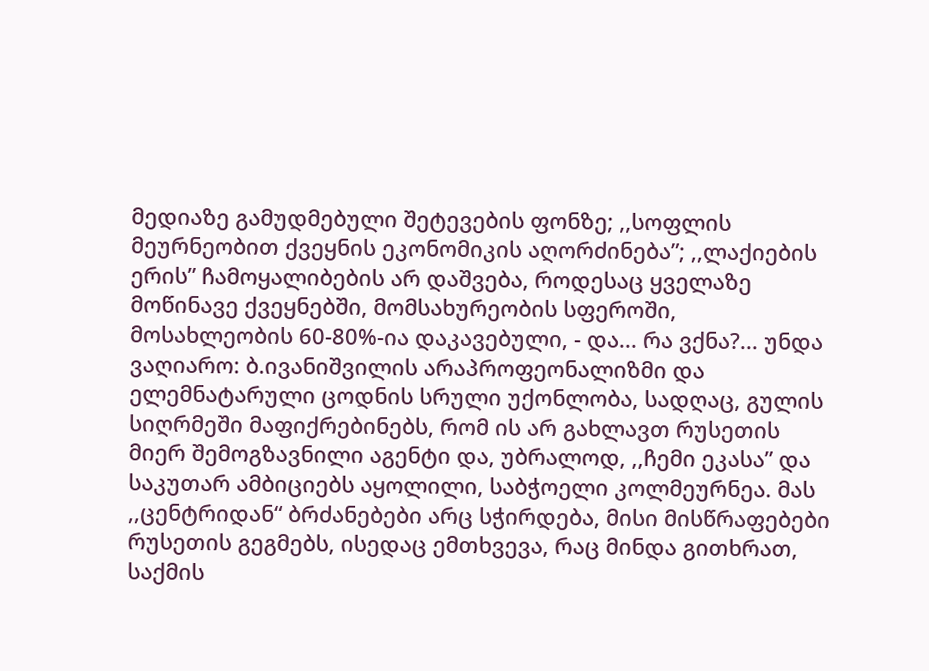მედიაზე გამუდმებული შეტევების ფონზე; ,,სოფლის მეურნეობით ქვეყნის ეკონომიკის აღორძინება”; ,,ლაქიების ერის” ჩამოყალიბების არ დაშვება, როდესაც ყველაზე მოწინავე ქვეყნებში, მომსახურეობის სფეროში, მოსახლეობის 60-80%-ია დაკავებული, - და... რა ვქნა?... უნდა ვაღიარო: ბ.ივანიშვილის არაპროფეონალიზმი და ელემნატარული ცოდნის სრული უქონლობა, სადღაც, გულის სიღრმეში მაფიქრებინებს, რომ ის არ გახლავთ რუსეთის მიერ შემოგზავნილი აგენტი და, უბრალოდ, ,,ჩემი ეკასა” და საკუთარ ამბიციებს აყოლილი, საბჭოელი კოლმეურნეა. მას ,,ცენტრიდან“ ბრძანებები არც სჭირდება, მისი მისწრაფებები რუსეთის გეგმებს, ისედაც ემთხვევა, რაც მინდა გითხრათ, საქმის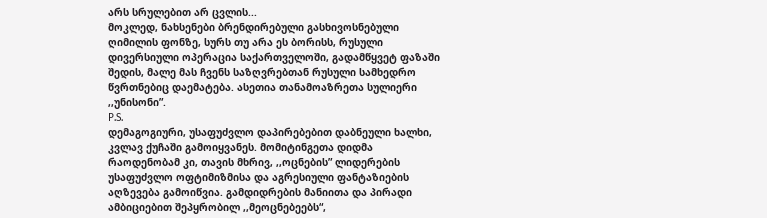არს სრულებით არ ცვლის...
მოკლედ, ნახსენები ბრენდირებული გასხივოსნებული ღიმილის ფონზე, სურს თუ არა ეს ბორისს, რუსული დივერსიული ოპერაცია საქართველოში, გადამწყვეტ ფაზაში შედის, მალე მას ჩვენს საზღვრებთან რუსული სამხედრო წვრთნებიც დაემატება. ასეთია თანამოაზრეთა სულიერი ,,უნისონი”.
P.S.
დემაგოგიური, უსაფუძვლო დაპირებებით დაბნეული ხალხი, კვლავ ქუჩაში გამოიყვანეს. მომიტინგეთა დიდმა რაოდენობამ კი, თავის მხრივ, ,,ოცნების” ლიდერების უსაფუძვლო ოფტიმიზმისა და აგრესიული ფანტაზიების აღზევება გამოიწვია. გამდიდრების მანიითა და პირადი ამბიციებით შეპყრობილ ,,მეოცნებეებს“,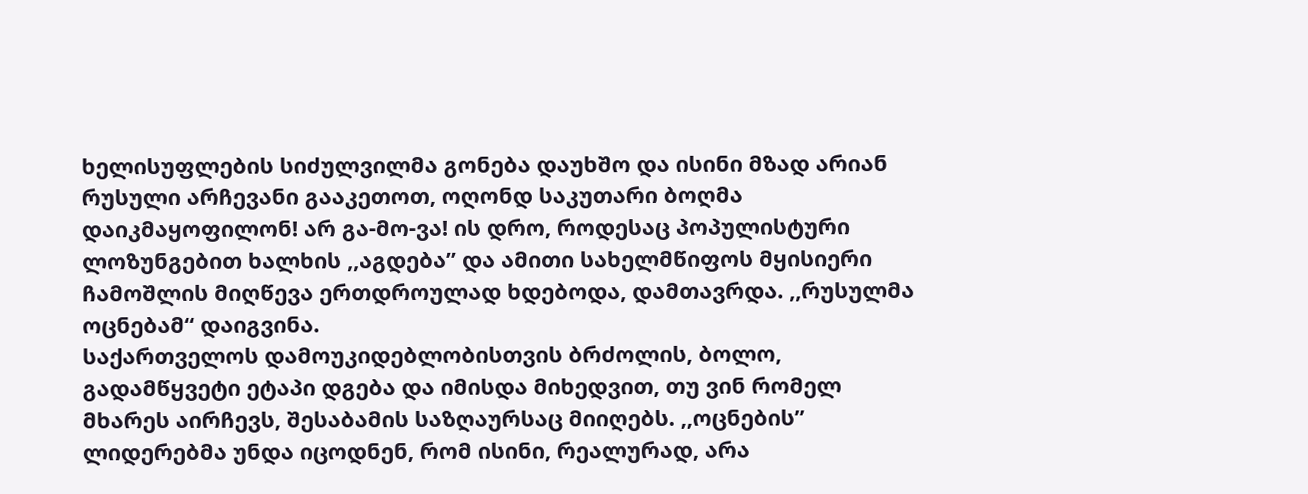ხელისუფლების სიძულვილმა გონება დაუხშო და ისინი მზად არიან რუსული არჩევანი გააკეთოთ, ოღონდ საკუთარი ბოღმა დაიკმაყოფილონ! არ გა-მო-ვა! ის დრო, როდესაც პოპულისტური ლოზუნგებით ხალხის ,,აგდება” და ამითი სახელმწიფოს მყისიერი ჩამოშლის მიღწევა ერთდროულად ხდებოდა, დამთავრდა. ,,რუსულმა ოცნებამ“ დაიგვინა.
საქართველოს დამოუკიდებლობისთვის ბრძოლის, ბოლო, გადამწყვეტი ეტაპი დგება და იმისდა მიხედვით, თუ ვინ რომელ მხარეს აირჩევს, შესაბამის საზღაურსაც მიიღებს. ,,ოცნების” ლიდერებმა უნდა იცოდნენ, რომ ისინი, რეალურად, არა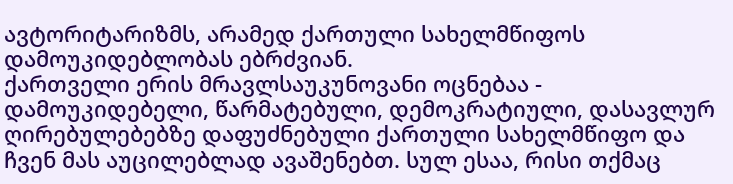ავტორიტარიზმს, არამედ ქართული სახელმწიფოს დამოუკიდებლობას ებრძვიან.
ქართველი ერის მრავლსაუკუნოვანი ოცნებაა - დამოუკიდებელი, წარმატებული, დემოკრატიული, დასავლურ ღირებულებებზე დაფუძნებული ქართული სახელმწიფო და ჩვენ მას აუცილებლად ავაშენებთ. სულ ესაა, რისი თქმაც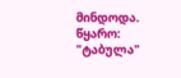მინდოდა.
წყარო: "ტაბულა"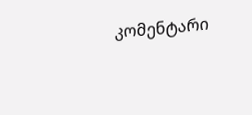კომენტარი